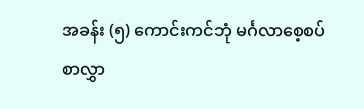အခန်း (၅) ကောင်းကင်ဘုံ မင်္ဂလာစေ့စပ်စာလွှာ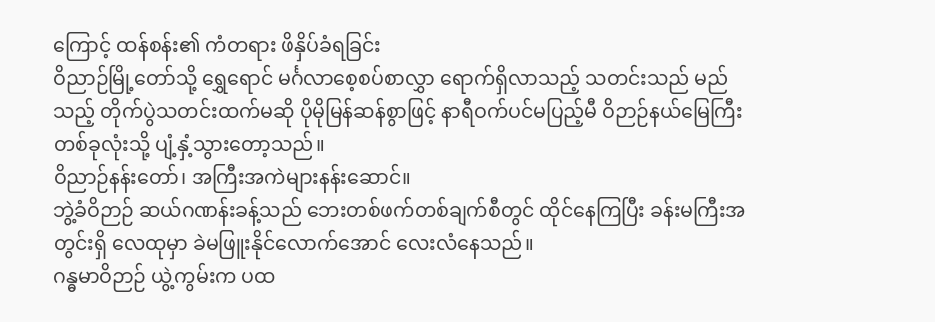ကြောင့် ထန်စန်း၏ ကံတရား ဖိနှိပ်ခံရခြင်း
ဝိညာဉ်မြို့တော်သို့ ရွှေရောင် မင်္ဂလာစေ့စပ်စာလွှာ ရောက်ရှိလာသည့် သတင်းသည် မည်သည့် တိုက်ပွဲသတင်းထက်မဆို ပိုမိုမြန်ဆန်စွာဖြင့် နာရီဝက်ပင်မပြည့်မီ ဝိဉာဉ်နယ်မြေကြီးတစ်ခုလုံးသို့ ပျံ့နှံ့သွားတော့သည်။
ဝိညာဉ်နန်းတော်၊ အကြီးအကဲများနန်းဆောင်။
ဘွဲ့ခံဝိဉာဉ် ဆယ်ဂဏန်းခန့်သည် ဘေးတစ်ဖက်တစ်ချက်စီတွင် ထိုင်နေကြပြီး ခန်းမကြီးအတွင်းရှိ လေထုမှာ ခဲမဖြူးနိုင်လောက်အောင် လေးလံနေသည်။
ဂန္ဓမာဝိဉာဉ် ယွဲ့ကွမ်းက ပထ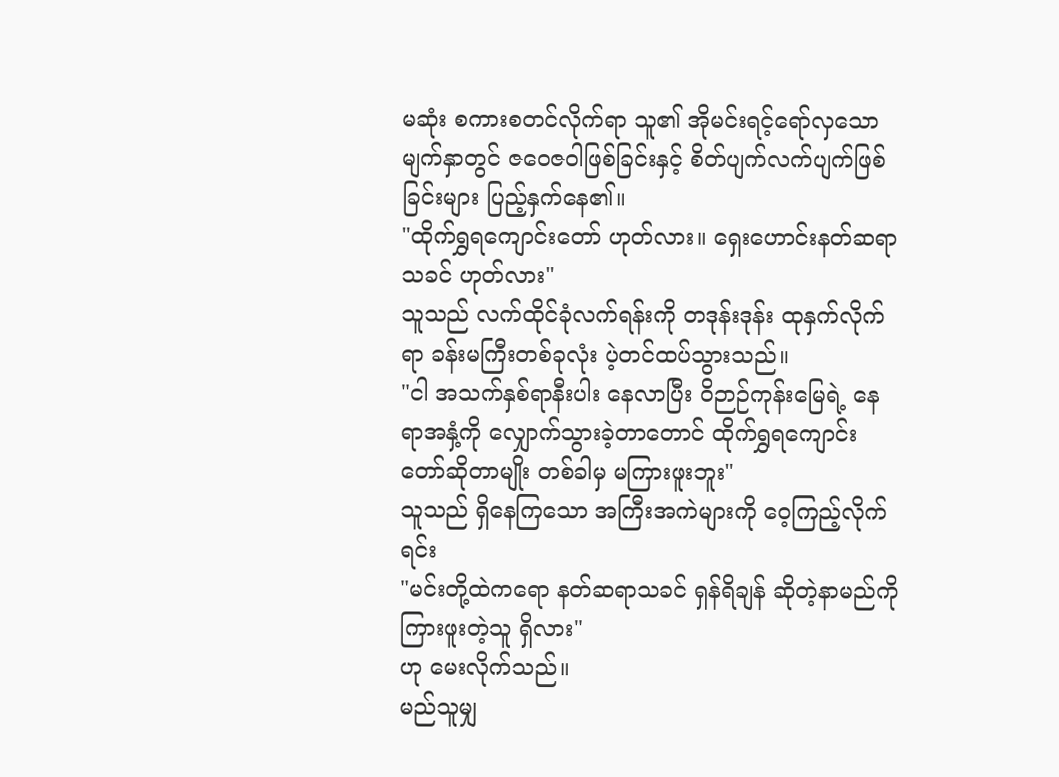မဆုံး စကားစတင်လိုက်ရာ သူ၏ အိုမင်းရင့်ရော်လှသော မျက်နှာတွင် ဇဝေဇဝါဖြစ်ခြင်းနှင့် စိတ်ပျက်လက်ပျက်ဖြစ်ခြင်းများ ပြည့်နှက်နေ၏။
"ထိုက်ရွှရကျောင်းတော် ဟုတ်လား။ ရှေးဟောင်းနတ်ဆရာသခင် ဟုတ်လား"
သူသည် လက်ထိုင်ခုံလက်ရန်းကို တဒုန်းဒုန်း ထုနှက်လိုက်ရာ ခန်းမကြီးတစ်ခုလုံး ပဲ့တင်ထပ်သွားသည်။
"ငါ အသက်နှစ်ရာနီးပါး နေလာပြီး ဝိဉာဉ်ကုန်းမြေရဲ့ နေရာအနှံ့ကို လျှောက်သွားခဲ့တာတောင် ထိုက်ရွှရကျောင်းတော်ဆိုတာမျိုး တစ်ခါမှ မကြားဖူးဘူး"
သူသည် ရှိနေကြသော အကြီးအကဲများကို ဝေ့ကြည့်လိုက်ရင်း
"မင်းတို့ထဲကရော နတ်ဆရာသခင် ရှန်ရိချန် ဆိုတဲ့နာမည်ကို ကြားဖူးတဲ့သူ ရှိလား"
ဟု မေးလိုက်သည်။
မည်သူမျှ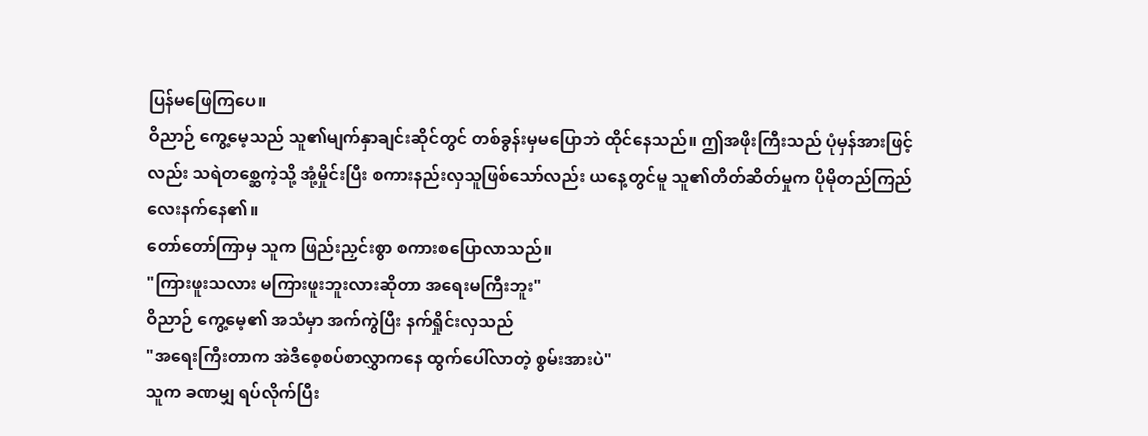ပြန်မဖြေကြပေ။
ဝိညာဉ် ကွေ့မေ့သည် သူ၏မျက်နှာချင်းဆိုင်တွင် တစ်ခွန်းမှမပြောဘဲ ထိုင်နေသည်။ ဤအဖိုးကြီးသည် ပုံမှန်အားဖြင့်လည်း သရဲတစ္ဆေကဲ့သို့ အုံ့မှိုင်းပြီး စကားနည်းလှသူဖြစ်သော်လည်း ယနေ့တွင်မူ သူ၏တိတ်ဆိတ်မှုက ပိုမိုတည်ကြည်လေးနက်နေ၏။
တော်တော်ကြာမှ သူက ဖြည်းညှင်းစွာ စကားစပြောလာသည်။
"ကြားဖူးသလား မကြားဖူးဘူးလားဆိုတာ အရေးမကြီးဘူး"
ဝိညာဉ် ကွေ့မေ့၏ အသံမှာ အက်ကွဲပြီး နက်ရှိုင်းလှသည်
"အရေးကြီးတာက အဲဒီစေ့စပ်စာလွှာကနေ ထွက်ပေါ်လာတဲ့ စွမ်းအားပဲ"
သူက ခဏမျှ ရပ်လိုက်ပြီး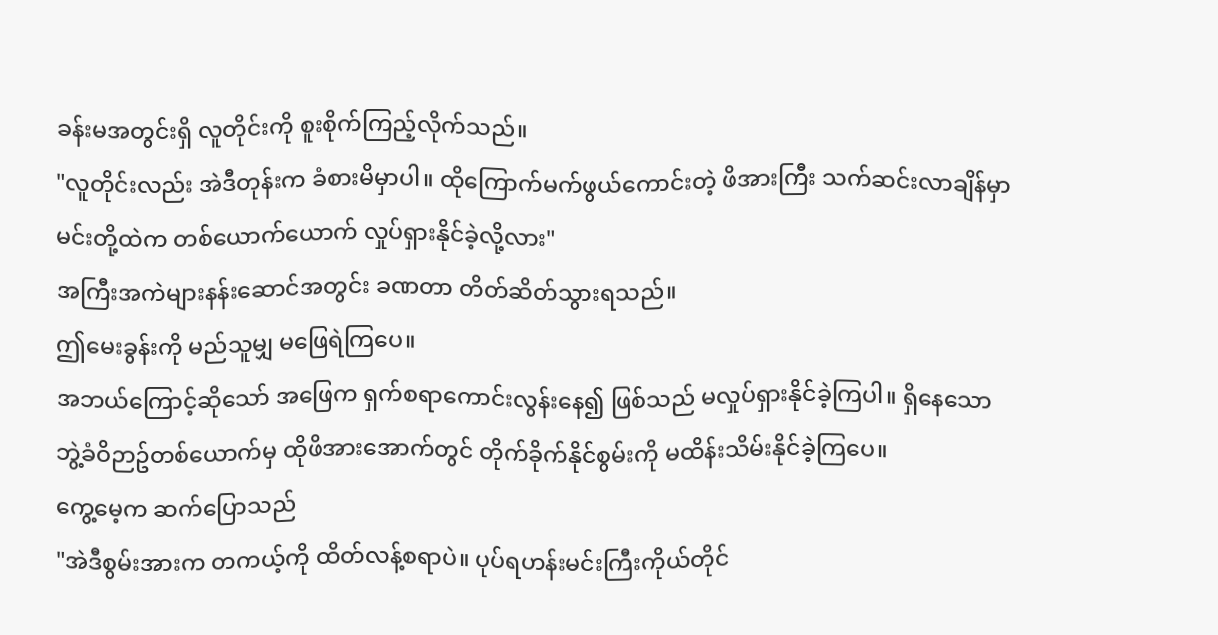ခန်းမအတွင်းရှိ လူတိုင်းကို စူးစိုက်ကြည့်လိုက်သည်။
"လူတိုင်းလည်း အဲဒီတုန်းက ခံစားမိမှာပါ။ ထိုကြောက်မက်ဖွယ်ကောင်းတဲ့ ဖိအားကြီး သက်ဆင်းလာချိန်မှာ မင်းတို့ထဲက တစ်ယောက်ယောက် လှုပ်ရှားနိုင်ခဲ့လို့လား"
အကြီးအကဲများနန်းဆောင်အတွင်း ခဏတာ တိတ်ဆိတ်သွားရသည်။
ဤမေးခွန်းကို မည်သူမျှ မဖြေရဲကြပေ။
အဘယ်ကြောင့်ဆိုသော် အဖြေက ရှက်စရာကောင်းလွန်းနေ၍ ဖြစ်သည် မလှုပ်ရှားနိုင်ခဲ့ကြပါ။ ရှိနေသော ဘွဲ့ခံဝိဉာဥ်တစ်ယောက်မှ ထိုဖိအားအောက်တွင် တိုက်ခိုက်နိုင်စွမ်းကို မထိန်းသိမ်းနိုင်ခဲ့ကြပေ။
ကွေ့မေ့က ဆက်ပြောသည်
"အဲဒီစွမ်းအားက တကယ့်ကို ထိတ်လန့်စရာပဲ။ ပုပ်ရဟန်းမင်းကြီးကိုယ်တိုင်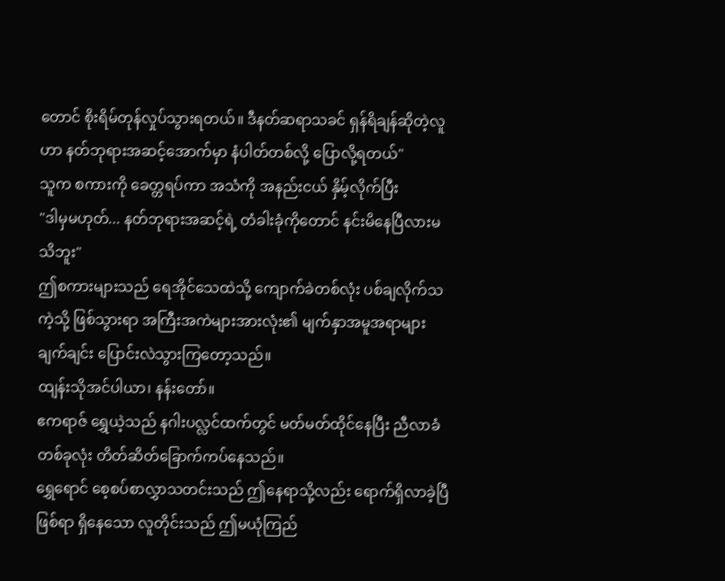တောင် စိုးရိမ်တုန်လှုပ်သွားရတယ်။ ဒီနတ်ဆရာသခင် ရှန်ရိချန်ဆိုတဲ့လူဟာ နတ်ဘုရားအဆင့်အောက်မှာ နံပါတ်တစ်လို့ ပြောလို့ရတယ်"
သူက စကားကို ခေတ္တရပ်ကာ အသံကို အနည်းငယ် နှိမ့်လိုက်ပြီး
"ဒါမှမဟုတ်... နတ်ဘုရားအဆင့်ရဲ့ တံခါးခုံကိုတောင် နင်းမိနေပြီလားမသိဘူး"
ဤစကားများသည် ရေအိုင်သေထဲသို့ ကျောက်ခဲတစ်လုံး ပစ်ချလိုက်သကဲ့သို့ ဖြစ်သွားရာ အကြီးအကဲများအားလုံး၏ မျက်နှာအမူအရာများ ချက်ချင်း ပြောင်းလဲသွားကြတော့သည်။
ထျန်းသိုအင်ပါယာ၊ နန်းတော်။
ဧကရာဇ် ရွှေယဲ့သည် နဂါးပလ္လင်ထက်တွင် မတ်မတ်ထိုင်နေပြီး ညီလာခံတစ်ခုလုံး တိတ်ဆိတ်ခြောက်ကပ်နေသည်။
ရွှေရောင် စေ့စပ်စာလွှာသတင်းသည် ဤနေရာသို့လည်း ရောက်ရှိလာခဲ့ပြီဖြစ်ရာ ရှိနေသော လူတိုင်းသည် ဤမယုံကြည်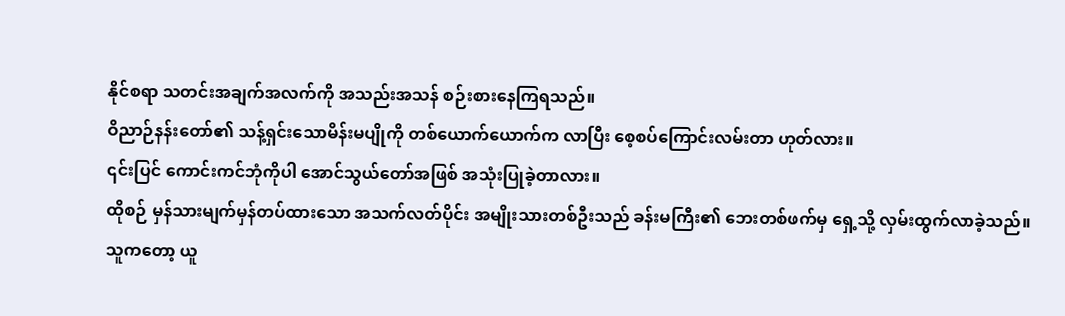နိုင်စရာ သတင်းအချက်အလက်ကို အသည်းအသန် စဉ်းစားနေကြရသည်။
ဝိညာဉ်နန်းတော်၏ သန့်ရှင်းသောမိန်းမပျိုကို တစ်ယောက်ယောက်က လာပြီး စေ့စပ်ကြောင်းလမ်းတာ ဟုတ်လား။
၎င်းပြင် ကောင်းကင်ဘုံကိုပါ အောင်သွယ်တော်အဖြစ် အသုံးပြုခဲ့တာလား။
ထိုစဉ် မှန်သားမျက်မှန်တပ်ထားသော အသက်လတ်ပိုင်း အမျိုးသားတစ်ဦးသည် ခန်းမကြီး၏ ဘေးတစ်ဖက်မှ ရှေ့သို့ လှမ်းထွက်လာခဲ့သည်။
သူကတော့ ယူ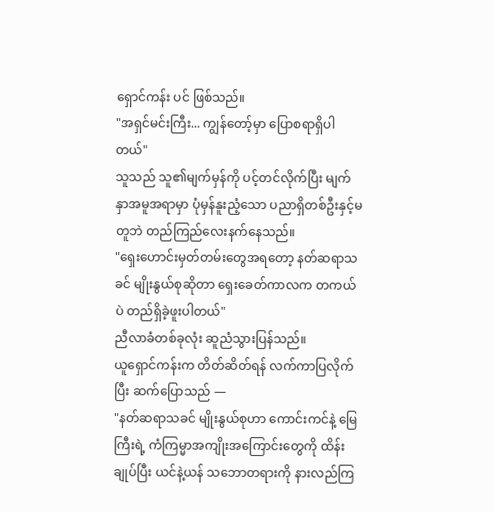ရှောင်ကန်း ပင် ဖြစ်သည်။
"အရှင်မင်းကြီး... ကျွန်တော့်မှာ ပြောစရာရှိပါတယ်"
သူသည် သူ၏မျက်မှန်ကို ပင့်တင်လိုက်ပြီး မျက်နှာအမူအရာမှာ ပုံမှန်နူးညံ့သော ပညာရှိတစ်ဦးနှင့်မတူဘဲ တည်ကြည်လေးနက်နေသည်။
"ရှေးဟောင်းမှတ်တမ်းတွေအရတော့ နတ်ဆရာသခင် မျိုးနွယ်စုဆိုတာ ရှေးခေတ်ကာလက တကယ်ပဲ တည်ရှိခဲ့ဖူးပါတယ်"
ညီလာခံတစ်ခုလုံး ဆူညံသွားပြန်သည်။
ယူရှောင်ကန်းက တိတ်ဆိတ်ရန် လက်ကာပြလိုက်ပြီး ဆက်ပြောသည် —
"နတ်ဆရာသခင် မျိုးနွယ်စုဟာ ကောင်းကင်နဲ့ မြေကြီးရဲ့ ကံကြမ္မာအကျိုးအကြောင်းတွေကို ထိန်းချုပ်ပြီး ယင်နဲ့ယန် သဘောတရားကို နားလည်ကြ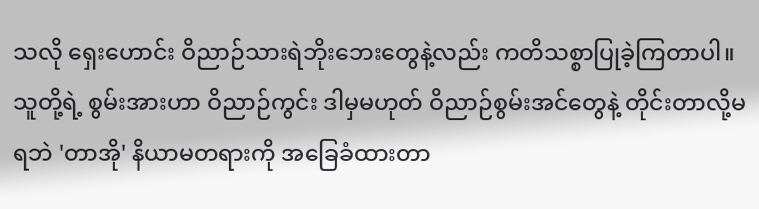သလို ရှေးဟောင်း ဝိညာဉ်သားရဲဘိုးဘေးတွေနဲ့လည်း ကတိသစ္စာပြုခဲ့ကြတာပါ။ သူတို့ရဲ့ စွမ်းအားဟာ ဝိညာဉ်ကွင်း ဒါမှမဟုတ် ဝိညာဉ်စွမ်းအင်တွေနဲ့ တိုင်းတာလို့မရဘဲ 'တာအို' နိယာမတရားကို အခြေခံထားတာ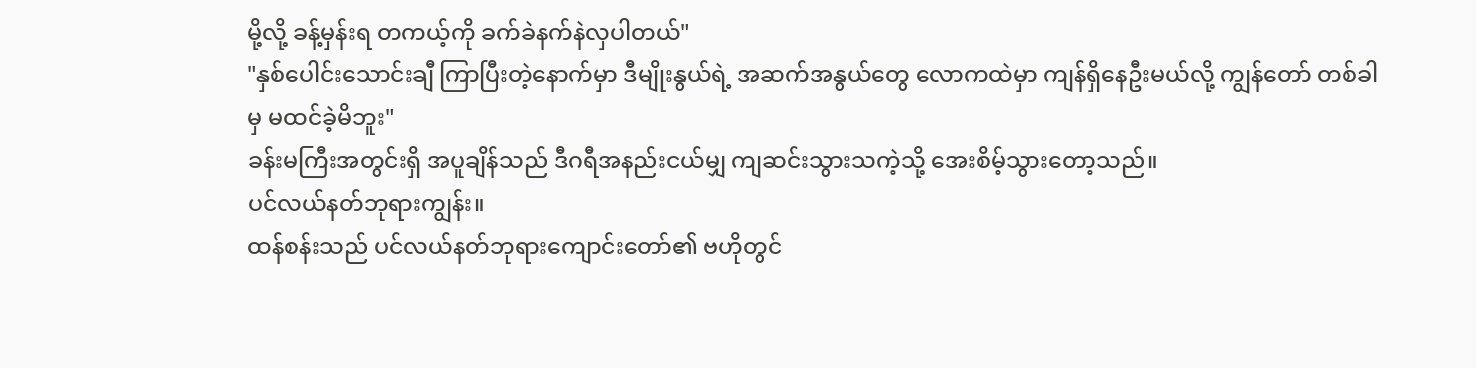မို့လို့ ခန့်မှန်းရ တကယ့်ကို ခက်ခဲနက်နဲလှပါတယ်"
"နှစ်ပေါင်းသောင်းချီ ကြာပြီးတဲ့နောက်မှာ ဒီမျိုးနွယ်ရဲ့ အဆက်အနွယ်တွေ လောကထဲမှာ ကျန်ရှိနေဦးမယ်လို့ ကျွန်တော် တစ်ခါမှ မထင်ခဲ့မိဘူး"
ခန်းမကြီးအတွင်းရှိ အပူချိန်သည် ဒီဂရီအနည်းငယ်မျှ ကျဆင်းသွားသကဲ့သို့ အေးစိမ့်သွားတော့သည်။
ပင်လယ်နတ်ဘုရားကျွန်း။
ထန်စန်းသည် ပင်လယ်နတ်ဘုရားကျောင်းတော်၏ ဗဟိုတွင်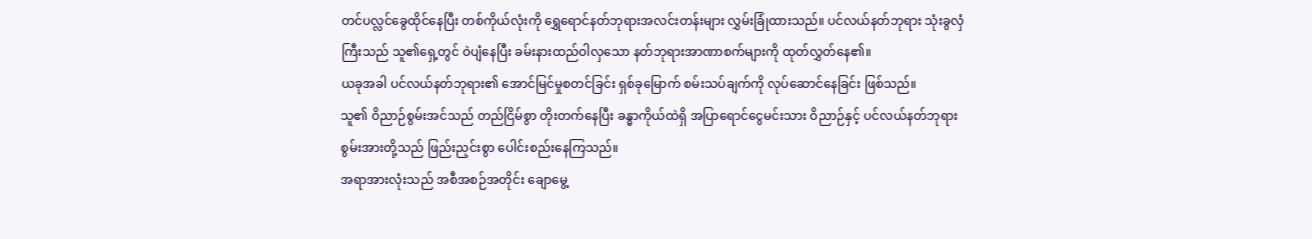တင်ပလ္လင်ခွေထိုင်နေပြီး တစ်ကိုယ်လုံးကို ရွှေရောင်နတ်ဘုရားအလင်းတန်းများ လွှမ်းခြုံထားသည်။ ပင်လယ်နတ်ဘုရား သုံးခွလှံကြီးသည် သူ၏ရှေ့တွင် ဝဲပျံနေပြီး ခမ်းနားထည်ဝါလှသော နတ်ဘုရားအာဏာစက်များကို ထုတ်လွှတ်နေ၏။
ယခုအခါ ပင်လယ်နတ်ဘုရား၏ အောင်မြင်မှုစတင်ခြင်း ရှစ်ခုမြောက် စမ်းသပ်ချက်ကို လုပ်ဆောင်နေခြင်း ဖြစ်သည်။
သူ၏ ဝိညာဉ်စွမ်းအင်သည် တည်ငြိမ်စွာ တိုးတက်နေပြီး ခန္ဓာကိုယ်ထဲရှိ အပြာရောင်ငွေမင်းသား ဝိညာဉ်နှင့် ပင်လယ်နတ်ဘုရားစွမ်းအားတို့သည် ဖြည်းညှင်းစွာ ပေါင်းစည်းနေကြသည်။
အရာအားလုံးသည် အစီအစဉ်အတိုင်း ချောမွေ့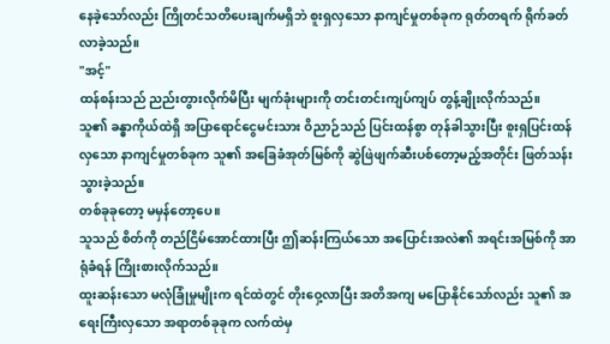နေခဲ့သော်လည်း ကြိုတင်သတိပေးချက်မရှိဘဲ စူးရှလှသော နာကျင်မှုတစ်ခုက ရုတ်တရက် ရိုက်ခတ်လာခဲ့သည်။
"အင့်"
ထန်စန်းသည် ညည်းတွားလိုက်မိပြီး မျက်ခုံးများကို တင်းတင်းကျပ်ကျပ် တွန့်ချိုးလိုက်သည်။
သူ၏ ခန္ဓာကိုယ်ထဲရှိ အပြာရောင်ငွေမင်းသား ဝိညာဉ်သည် ပြင်းထန်စွာ တုန်ခါသွားပြီး စူးရှပြင်းထန်လှသော နာကျင်မှုတစ်ခုက သူ၏ အခြေခံအုတ်မြစ်ကို ဆွဲဖြဲဖျက်ဆီးပစ်တော့မည့်အတိုင်း ဖြတ်သန်းသွားခဲ့သည်။
တစ်ခုခုတော့ မမှန်တော့ပေ။
သူသည် စိတ်ကို တည်ငြိမ်အောင်ထားပြီး ဤဆန်းကြယ်သော အပြောင်းအလဲ၏ အရင်းအမြစ်ကို အာရုံခံရန် ကြိုးစားလိုက်သည်။
ထူးဆန်းသော မလုံခြုံမှုမျိုးက ရင်ထဲတွင် တိုးဝှေ့လာပြီး အတိအကျ မပြောနိုင်သော်လည်း သူ၏ အရေးကြီးလှသော အရာတစ်ခုခုက လက်ထဲမှ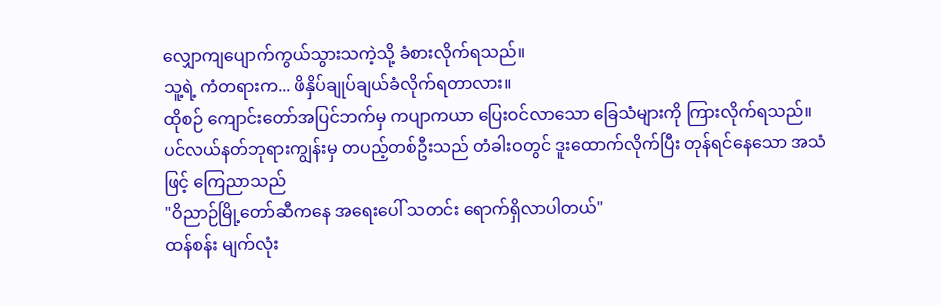လျှောကျပျောက်ကွယ်သွားသကဲ့သို့ ခံစားလိုက်ရသည်။
သူ့ရဲ့ ကံတရားက... ဖိနှိပ်ချုပ်ချယ်ခံလိုက်ရတာလား။
ထိုစဉ် ကျောင်းတော်အပြင်ဘက်မှ ကပျာကယာ ပြေးဝင်လာသော ခြေသံများကို ကြားလိုက်ရသည်။
ပင်လယ်နတ်ဘုရားကျွန်းမှ တပည့်တစ်ဦးသည် တံခါးဝတွင် ဒူးထောက်လိုက်ပြီး တုန်ရင်နေသော အသံဖြင့် ကြေညာသည်
"ဝိညာဉ်မြို့တော်ဆီကနေ အရေးပေါ် သတင်း ရောက်ရှိလာပါတယ်"
ထန်စန်း မျက်လုံး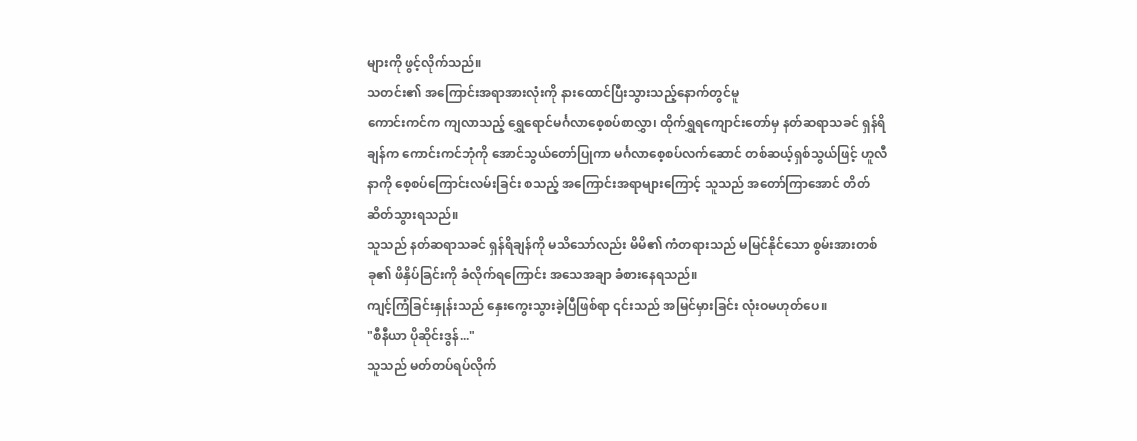များကို ဖွင့်လိုက်သည်။
သတင်း၏ အကြောင်းအရာအားလုံးကို နားထောင်ပြီးသွားသည့်နောက်တွင်မူ
ကောင်းကင်က ကျလာသည့် ရွှေရောင်မင်္ဂလာစေ့စပ်စာလွှာ၊ ထိုက်ရွှရကျောင်းတော်မှ နတ်ဆရာသခင် ရှန်ရိချန်က ကောင်းကင်ဘုံကို အောင်သွယ်တော်ပြုကာ မင်္ဂလာစေ့စပ်လက်ဆောင် တစ်ဆယ့်ရှစ်သွယ်ဖြင့် ဟူလီနာကို စေ့စပ်ကြောင်းလမ်းခြင်း စသည့် အကြောင်းအရာများကြောင့် သူသည် အတော်ကြာအောင် တိတ်ဆိတ်သွားရသည်။
သူသည် နတ်ဆရာသခင် ရှန်ရိချန်ကို မသိသော်လည်း မိမိ၏ ကံတရားသည် မမြင်နိုင်သော စွမ်းအားတစ်ခု၏ ဖိနှိပ်ခြင်းကို ခံလိုက်ရကြောင်း အသေအချာ ခံစားနေရသည်။
ကျင့်ကြံခြင်းနှုန်းသည် နှေးကွေးသွားခဲ့ပြီဖြစ်ရာ ၎င်းသည် အမြင်မှားခြင်း လုံးဝမဟုတ်ပေ။
"စီနီယာ ပိုဆိုင်းဒွန်..."
သူသည် မတ်တပ်ရပ်လိုက်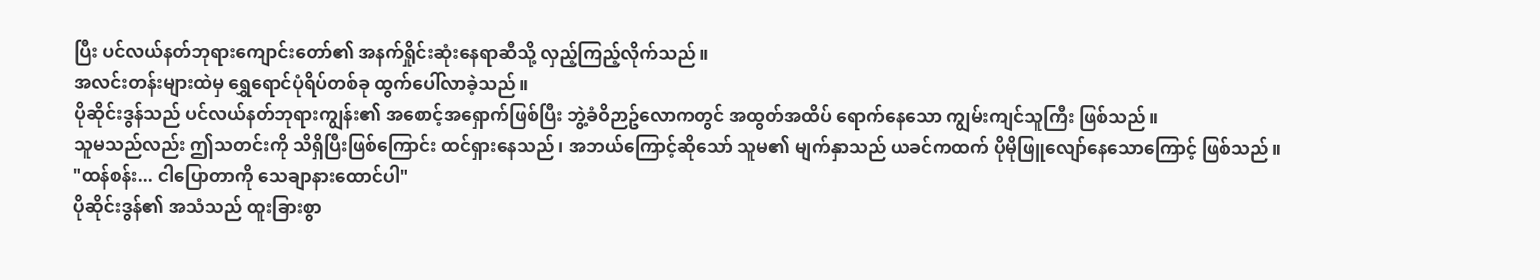ပြီး ပင်လယ်နတ်ဘုရားကျောင်းတော်၏ အနက်ရှိုင်းဆုံးနေရာဆီသို့ လှည့်ကြည့်လိုက်သည်။
အလင်းတန်းများထဲမှ ရွှေရောင်ပုံရိပ်တစ်ခု ထွက်ပေါ်လာခဲ့သည်။
ပိုဆိုင်းဒွန်သည် ပင်လယ်နတ်ဘုရားကျွန်း၏ အစောင့်အရှောက်ဖြစ်ပြီး ဘွဲ့ခံဝိဉာဥ်လောကတွင် အထွတ်အထိပ် ရောက်နေသော ကျွမ်းကျင်သူကြီး ဖြစ်သည်။
သူမသည်လည်း ဤသတင်းကို သိရှိပြီးဖြစ်ကြောင်း ထင်ရှားနေသည်၊ အဘယ်ကြောင့်ဆိုသော် သူမ၏ မျက်နှာသည် ယခင်ကထက် ပိုမိုဖြူလျော်နေသောကြောင့် ဖြစ်သည်။
"ထန်စန်း... ငါပြောတာကို သေချာနားထောင်ပါ"
ပိုဆိုင်းဒွန်၏ အသံသည် ထူးခြားစွာ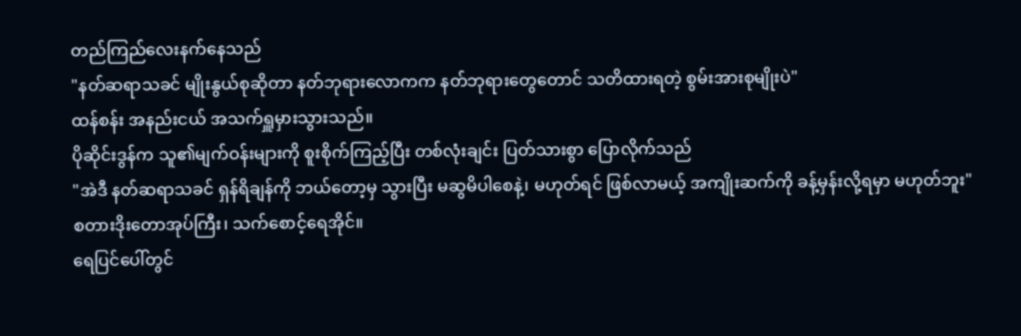တည်ကြည်လေးနက်နေသည်
"နတ်ဆရာသခင် မျိုးနွယ်စုဆိုတာ နတ်ဘုရားလောကက နတ်ဘုရားတွေတောင် သတိထားရတဲ့ စွမ်းအားစုမျိုးပဲ"
ထန်စန်း အနည်းငယ် အသက်ရှူမှားသွားသည်။
ပိုဆိုင်းဒွန်က သူ၏မျက်ဝန်းများကို စူးစိုက်ကြည့်ပြီး တစ်လုံးချင်း ပြတ်သားစွာ ပြောလိုက်သည်
"အဲဒီ နတ်ဆရာသခင် ရှန်ရိချန်ကို ဘယ်တော့မှ သွားပြီး မဆွမိပါစေနဲ့၊ မဟုတ်ရင် ဖြစ်လာမယ့် အကျိုးဆက်ကို ခန့်မှန်းလို့ရမှာ မဟုတ်ဘူး"
စတားဒိုးတောအုပ်ကြီး၊ သက်စောင့်ရေအိုင်။
ရေပြင်ပေါ်တွင်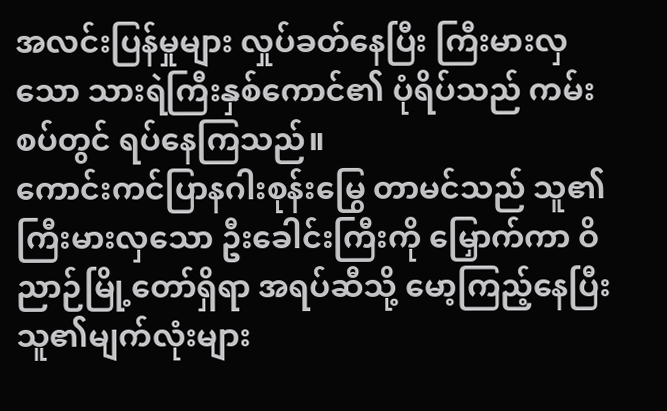အလင်းပြန်မှုများ လှုပ်ခတ်နေပြီး ကြီးမားလှသော သားရဲကြီးနှစ်ကောင်၏ ပုံရိပ်သည် ကမ်းစပ်တွင် ရပ်နေကြသည်။
ကောင်းကင်ပြာနဂါးစုန်းမြွေ တာမင်သည် သူ၏ကြီးမားလှသော ဦးခေါင်းကြီးကို မြှောက်ကာ ဝိညာဉ်မြို့တော်ရှိရာ အရပ်ဆီသို့ မော့ကြည့်နေပြီး သူ၏မျက်လုံးများ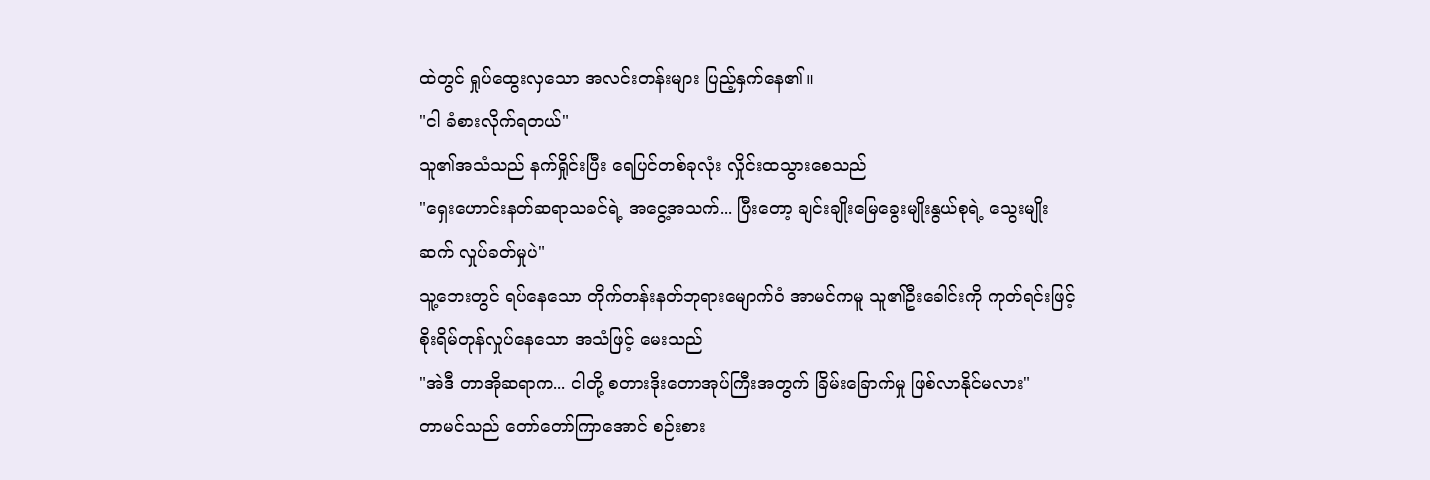ထဲတွင် ရှုပ်ထွေးလှသော အလင်းတန်းများ ပြည့်နှက်နေ၏။
"ငါ ခံစားလိုက်ရတယ်"
သူ၏အသံသည် နက်ရှိုင်းပြီး ရေပြင်တစ်ခုလုံး လှိုင်းထသွားစေသည်
"ရှေးဟောင်းနတ်ဆရာသခင်ရဲ့ အငွေ့အသက်... ပြီးတော့ ချင်းချိုးမြေခွေးမျိုးနွယ်စုရဲ့ သွေးမျိုးဆက် လှုပ်ခတ်မှုပဲ"
သူ့ဘေးတွင် ရပ်နေသော တိုက်တန်းနတ်ဘုရားမျောက်ဝံ အာမင်ကမူ သူ၏ဦးခေါင်းကို ကုတ်ရင်းဖြင့် စိုးရိမ်တုန်လှုပ်နေသော အသံဖြင့် မေးသည်
"အဲဒီ တာအိုဆရာက... ငါတို့ စတားဒိုးတောအုပ်ကြီးအတွက် ခြိမ်းခြောက်မှု ဖြစ်လာနိုင်မလား"
တာမင်သည် တော်တော်ကြာအောင် စဉ်းစား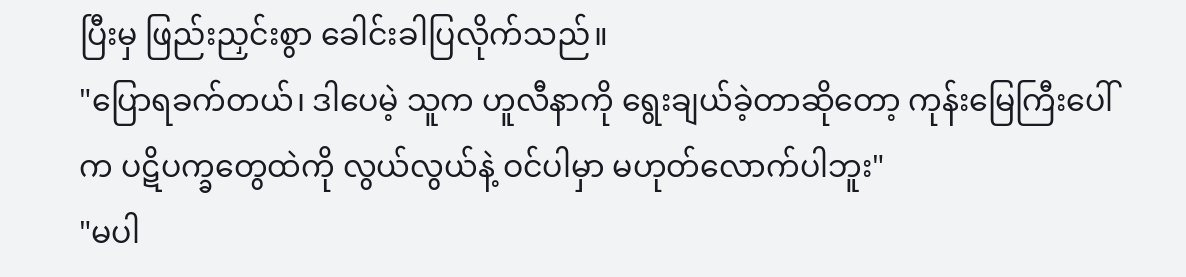ပြီးမှ ဖြည်းညှင်းစွာ ခေါင်းခါပြလိုက်သည်။
"ပြောရခက်တယ်၊ ဒါပေမဲ့ သူက ဟူလီနာကို ရွေးချယ်ခဲ့တာဆိုတော့ ကုန်းမြေကြီးပေါ်က ပဋိပက္ခတွေထဲကို လွယ်လွယ်နဲ့ ဝင်ပါမှာ မဟုတ်လောက်ပါဘူး"
"မပါ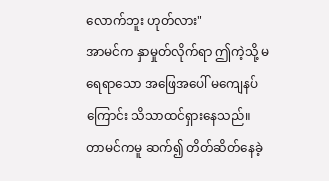လောက်ဘူး ဟုတ်လား"
အာမင်က နှာမှုတ်လိုက်ရာ ဤကဲ့သို့ မရေရာသော အဖြေအပေါ် မကျေနပ်ကြောင်း သိသာထင်ရှားနေသည်။
တာမင်ကမူ ဆက်၍ တိတ်ဆိတ်နေခဲ့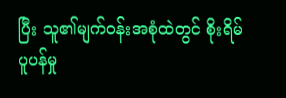ပြီး သူ၏မျက်ဝန်းအစုံထဲတွင် စိုးရိမ်ပူပန်မှု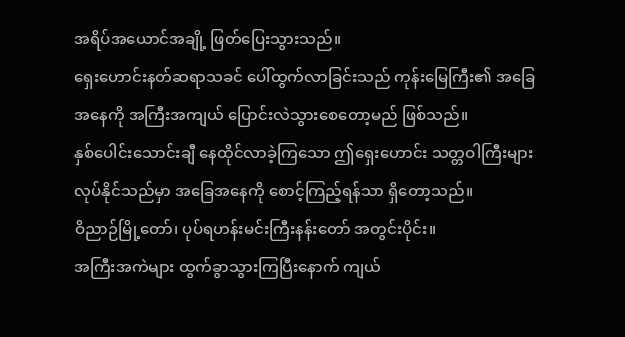အရိပ်အယောင်အချို့ ဖြတ်ပြေးသွားသည်။
ရှေးဟောင်းနတ်ဆရာသခင် ပေါ်ထွက်လာခြင်းသည် ကုန်းမြေကြီး၏ အခြေအနေကို အကြီးအကျယ် ပြောင်းလဲသွားစေတော့မည် ဖြစ်သည်။
နှစ်ပေါင်းသောင်းချီ နေထိုင်လာခဲ့ကြသော ဤရှေးဟောင်း သတ္တဝါကြီးများ လုပ်နိုင်သည်မှာ အခြေအနေကို စောင့်ကြည့်ရန်သာ ရှိတော့သည်။
ဝိညာဉ်မြို့တော်၊ ပုပ်ရဟန်းမင်းကြီးနန်းတော် အတွင်းပိုင်း။
အကြီးအကဲများ ထွက်ခွာသွားကြပြီးနောက် ကျယ်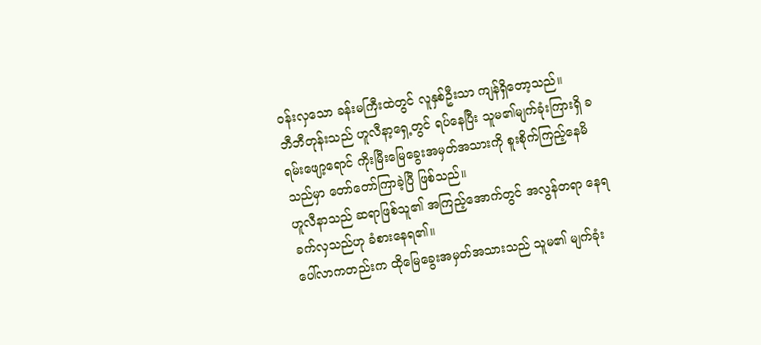ဝန်းလှသော ခန်းမကြီးထဲတွင် လူနှစ်ဦးသာ ကျန်ရှိတော့သည်။
ဘီဘီတုန်းသည် ဟူလီနာ့ရှေ့တွင် ရပ်နေပြီး သူမ၏မျက်ခုံးကြားရှိ ခရမ်းဖျော့ရောင် ကိုးမြီးမြေခွေးအမှတ်အသားကို စူးစိုက်ကြည့်နေမိသည်မှာ တော်တော်ကြာခဲ့ပြီ ဖြစ်သည်။
ဟူလီနာသည် ဆရာဖြစ်သူ၏ အကြည့်အောက်တွင် အလွန်တရာ နေရခက်လှသည်ဟု ခံစားနေရ၏။
ပေါ်လာကတည်းက ထိုမြေခွေးအမှတ်အသားသည် သူမ၏ မျက်ခုံး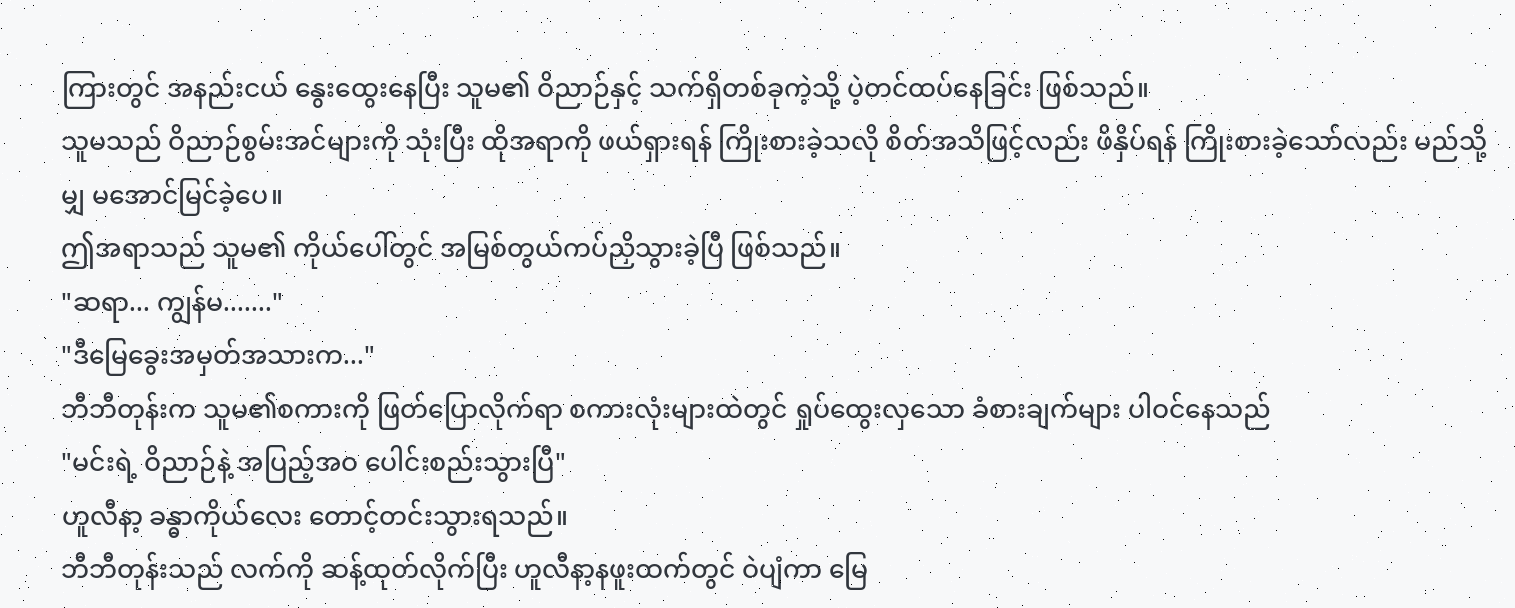ကြားတွင် အနည်းငယ် နွေးထွေးနေပြီး သူမ၏ ဝိညာဉ်နှင့် သက်ရှိတစ်ခုကဲ့သို့ ပဲ့တင်ထပ်နေခြင်း ဖြစ်သည်။
သူမသည် ဝိညာဉ်စွမ်းအင်များကို သုံးပြီး ထိုအရာကို ဖယ်ရှားရန် ကြိုးစားခဲ့သလို စိတ်အသိဖြင့်လည်း ဖိနှိပ်ရန် ကြိုးစားခဲ့သော်လည်း မည်သို့မျှ မအောင်မြင်ခဲ့ပေ။
ဤအရာသည် သူမ၏ ကိုယ်ပေါ်တွင် အမြစ်တွယ်ကပ်ညှိသွားခဲ့ပြီ ဖြစ်သည်။
"ဆရာ... ကျွန်မ......."
"ဒီမြေခွေးအမှတ်အသားက..."
ဘီဘီတုန်းက သူမ၏စကားကို ဖြတ်ပြောလိုက်ရာ စကားလုံးများထဲတွင် ရှုပ်ထွေးလှသော ခံစားချက်များ ပါဝင်နေသည်
"မင်းရဲ့ ဝိညာဉ်နဲ့ အပြည့်အဝ ပေါင်းစည်းသွားပြီ"
ဟူလီနာ့ ခန္ဓာကိုယ်လေး တောင့်တင်းသွားရသည်။
ဘီဘီတုန်းသည် လက်ကို ဆန့်ထုတ်လိုက်ပြီး ဟူလီနာ့နဖူးထက်တွင် ဝဲပျံကာ မြေ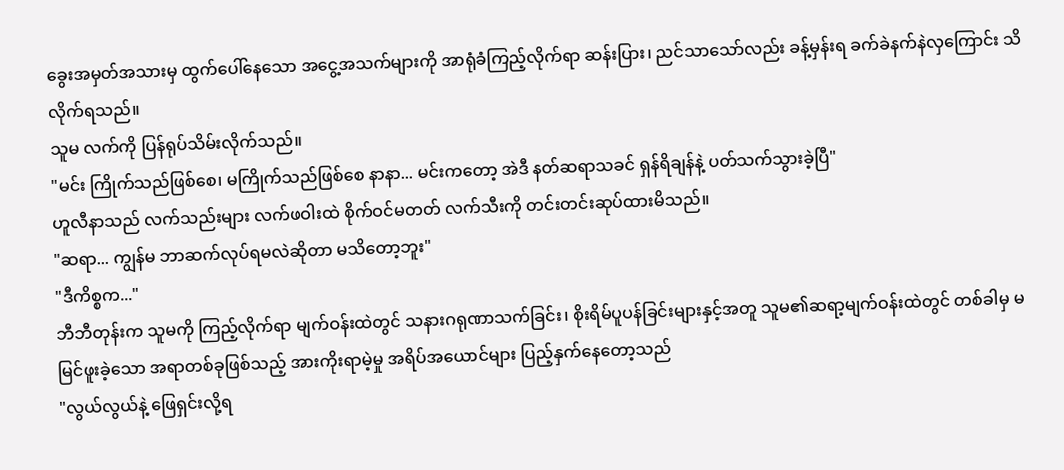ခွေးအမှတ်အသားမှ ထွက်ပေါ်နေသော အငွေ့အသက်များကို အာရုံခံကြည့်လိုက်ရာ ဆန်းပြား၊ ညင်သာသော်လည်း ခန့်မှန်းရ ခက်ခဲနက်နဲလှကြောင်း သိလိုက်ရသည်။
သူမ လက်ကို ပြန်ရုပ်သိမ်းလိုက်သည်။
"မင်း ကြိုက်သည်ဖြစ်စေ၊ မကြိုက်သည်ဖြစ်စေ နာနာ... မင်းကတော့ အဲဒီ နတ်ဆရာသခင် ရှန်ရိချန်နဲ့ ပတ်သက်သွားခဲ့ပြီ"
ဟူလီနာသည် လက်သည်းများ လက်ဖဝါးထဲ စိုက်ဝင်မတတ် လက်သီးကို တင်းတင်းဆုပ်ထားမိသည်။
"ဆရာ... ကျွန်မ ဘာဆက်လုပ်ရမလဲဆိုတာ မသိတော့ဘူး"
"ဒီကိစ္စက..."
ဘီဘီတုန်းက သူမကို ကြည့်လိုက်ရာ မျက်ဝန်းထဲတွင် သနားဂရုဏာသက်ခြင်း၊ စိုးရိမ်ပူပန်ခြင်းများနှင့်အတူ သူမ၏ဆရာ့မျက်ဝန်းထဲတွင် တစ်ခါမှ မမြင်ဖူးခဲ့သော အရာတစ်ခုဖြစ်သည့် အားကိုးရာမဲ့မှု အရိပ်အယောင်များ ပြည့်နှက်နေတော့သည်
"လွယ်လွယ်နဲ့ ဖြေရှင်းလို့ရ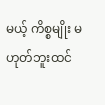မယ့် ကိစ္စမျိုး မဟုတ်ဘူးထင်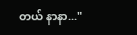တယ် နာနာ..."